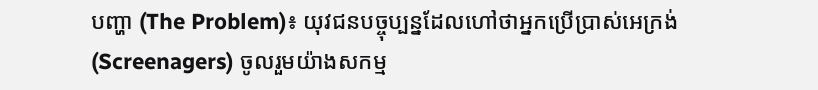បញ្ហា (The Problem)៖ យុវជនបច្ចុប្បន្នដែលហៅថាអ្នកប្រើប្រាស់អេក្រង់ (Screenagers) ចូលរួមយ៉ាងសកម្ម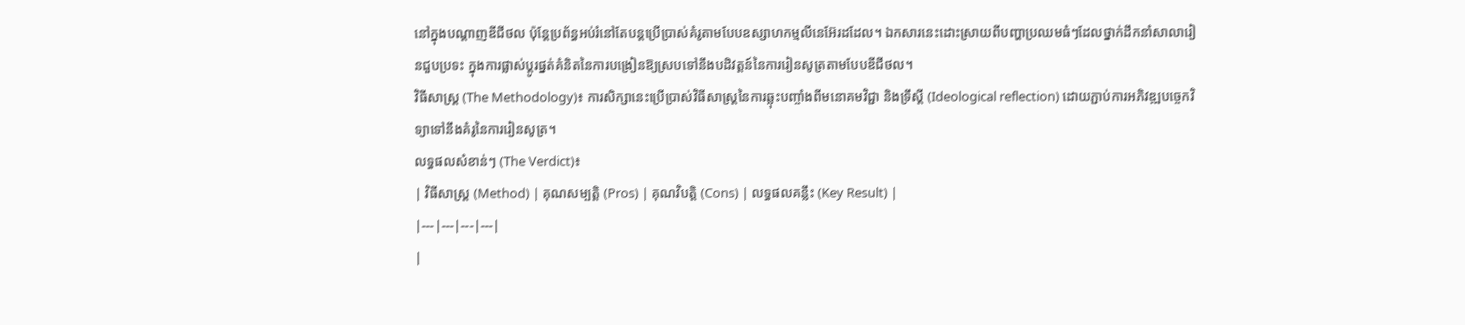នៅក្នុងបណ្តាញឌីជីថល ប៉ុន្តែប្រព័ន្ធអប់រំនៅតែបន្តប្រើប្រាស់គំរូតាមបែបឧស្សាហកម្មលីនេអ៊ែរដដែល។ ឯកសារនេះដោះស្រាយពីបញ្ហាប្រឈមធំៗដែលថ្នាក់ដឹកនាំសាលារៀនជួបប្រទះ ក្នុងការផ្លាស់ប្តូរផ្នត់គំនិតនៃការបង្រៀនឱ្យស្របទៅនឹងបដិវត្តន៍នៃការរៀនសូត្រតាមបែបឌីជីថល។
វិធីសាស្ត្រ (The Methodology)៖ ការសិក្សានេះប្រើប្រាស់វិធីសាស្ត្រនៃការឆ្លុះបញ្ចាំងពីមនោគមវិជ្ជា និងទ្រឹស្តី (Ideological reflection) ដោយភ្ជាប់ការអភិវឌ្ឍបច្ចេកវិទ្យាទៅនឹងគំរូនៃការរៀនសូត្រ។
លទ្ធផលសំខាន់ៗ (The Verdict)៖
| វិធីសាស្ត្រ (Method) | គុណសម្បត្តិ (Pros) | គុណវិបត្តិ (Cons) | លទ្ធផលគន្លឹះ (Key Result) |
|---|---|---|---|
|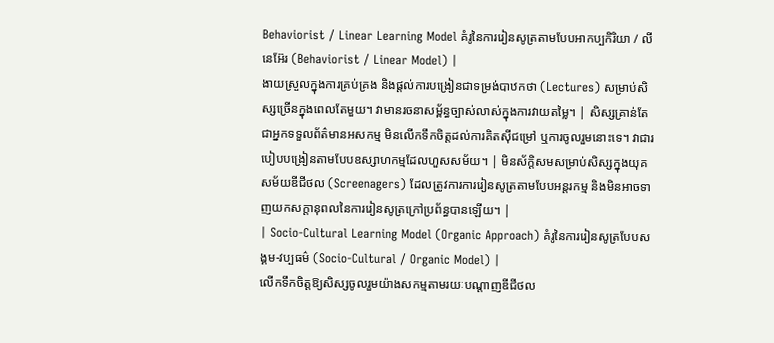Behaviorist / Linear Learning Model គំរូនៃការរៀនសូត្រតាមបែបអាកប្បកិរិយា / លីនេអ៊ែរ (Behaviorist / Linear Model) |
ងាយស្រួលក្នុងការគ្រប់គ្រង និងផ្តល់ការបង្រៀនជាទម្រង់បាឋកថា (Lectures) សម្រាប់សិស្សច្រើនក្នុងពេលតែមួយ។ វាមានរចនាសម្ព័ន្ធច្បាស់លាស់ក្នុងការវាយតម្លៃ។ | សិស្សគ្រាន់តែជាអ្នកទទួលព័ត៌មានអសកម្ម មិនលើកទឹកចិត្តដល់ការគិតស៊ីជម្រៅ ឬការចូលរួមនោះទេ។ វាជារបៀបបង្រៀនតាមបែបឧស្សាហកម្មដែលហួសសម័យ។ | មិនស័ក្តិសមសម្រាប់សិស្សក្នុងយុគសម័យឌីជីថល (Screenagers) ដែលត្រូវការការរៀនសូត្រតាមបែបអន្តរកម្ម និងមិនអាចទាញយកសក្តានុពលនៃការរៀនសូត្រក្រៅប្រព័ន្ធបានឡើយ។ |
| Socio-Cultural Learning Model (Organic Approach) គំរូនៃការរៀនសូត្របែបសង្គម-វប្បធម៌ (Socio-Cultural / Organic Model) |
លើកទឹកចិត្តឱ្យសិស្សចូលរួមយ៉ាងសកម្មតាមរយៈបណ្តាញឌីជីថល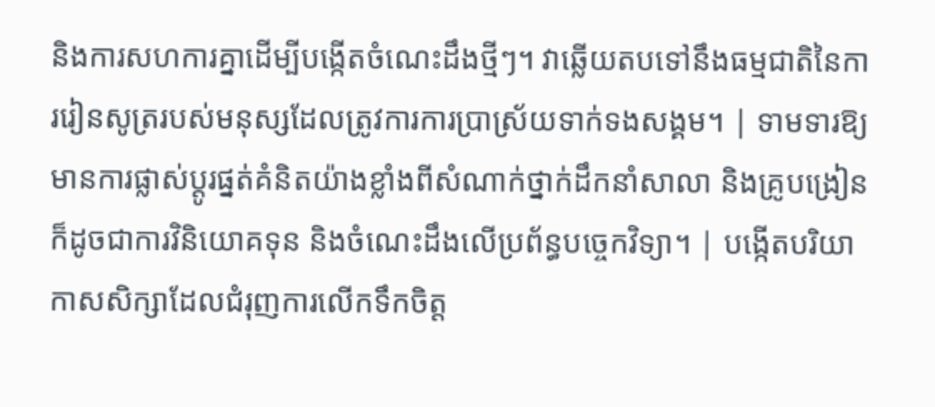និងការសហការគ្នាដើម្បីបង្កើតចំណេះដឹងថ្មីៗ។ វាឆ្លើយតបទៅនឹងធម្មជាតិនៃការរៀនសូត្ររបស់មនុស្សដែលត្រូវការការប្រាស្រ័យទាក់ទងសង្គម។ | ទាមទារឱ្យមានការផ្លាស់ប្តូរផ្នត់គំនិតយ៉ាងខ្លាំងពីសំណាក់ថ្នាក់ដឹកនាំសាលា និងគ្រូបង្រៀន ក៏ដូចជាការវិនិយោគទុន និងចំណេះដឹងលើប្រព័ន្ធបច្ចេកវិទ្យា។ | បង្កើតបរិយាកាសសិក្សាដែលជំរុញការលើកទឹកចិត្ត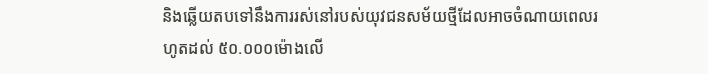និងឆ្លើយតបទៅនឹងការរស់នៅរបស់យុវជនសម័យថ្មីដែលអាចចំណាយពេលរហូតដល់ ៥០.០០០ម៉ោងលើ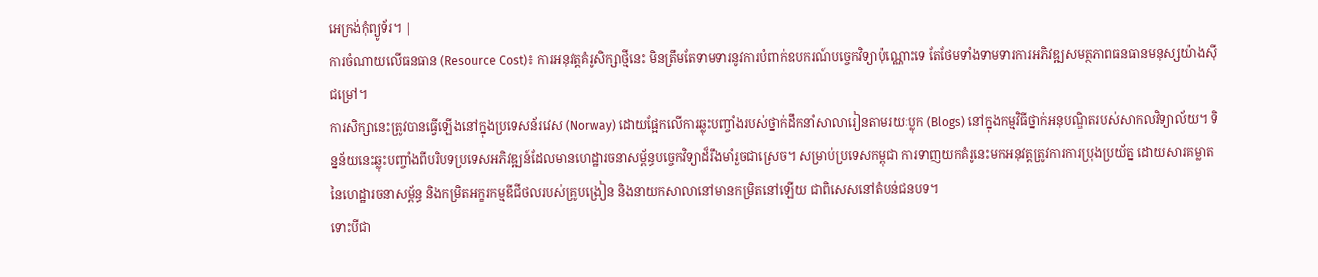អេក្រង់កុំព្យូទ័រ។ |
ការចំណាយលើធនធាន (Resource Cost)៖ ការអនុវត្តគំរូសិក្សាថ្មីនេះ មិនត្រឹមតែទាមទារនូវការបំពាក់ឧបករណ៍បច្ចេកវិទ្យាប៉ុណ្ណោះទេ តែថែមទាំងទាមទារការអភិវឌ្ឍសមត្ថភាពធនធានមនុស្សយ៉ាងស៊ីជម្រៅ។
ការសិក្សានេះត្រូវបានធ្វើឡើងនៅក្នុងប្រទេសន័រវេស (Norway) ដោយផ្អែកលើការឆ្លុះបញ្ចាំងរបស់ថ្នាក់ដឹកនាំសាលារៀនតាមរយៈប្លុក (Blogs) នៅក្នុងកម្មវិធីថ្នាក់អនុបណ្ឌិតរបស់សាកលវិទ្យាល័យ។ ទិន្នន័យនេះឆ្លុះបញ្ចាំងពីបរិបទប្រទេសអភិវឌ្ឍន៍ដែលមានហេដ្ឋារចនាសម្ព័ន្ធបច្ចេកវិទ្យាដ៏រឹងមាំរួចជាស្រេច។ សម្រាប់ប្រទេសកម្ពុជា ការទាញយកគំរូនេះមកអនុវត្តត្រូវការការប្រុងប្រយ័ត្ន ដោយសារគម្លាតនៃហេដ្ឋារចនាសម្ព័ន្ធ និងកម្រិតអក្ខរកម្មឌីជីថលរបស់គ្រូបង្រៀន និងនាយកសាលានៅមានកម្រិតនៅឡើយ ជាពិសេសនៅតំបន់ជនបទ។
ទោះបីជា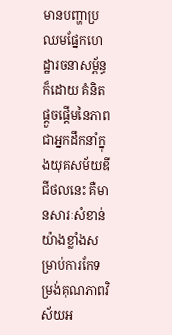មានបញ្ហាប្រឈមផ្នែកហេដ្ឋារចនាសម្ព័ន្ធក៏ដោយ គំនិតផ្តួចផ្តើមនៃភាពជាអ្នកដឹកនាំក្នុងយុគសម័យឌីជីថលនេះ គឺមានសារៈសំខាន់យ៉ាងខ្លាំងសម្រាប់ការកែទម្រង់គុណភាពវិស័យអ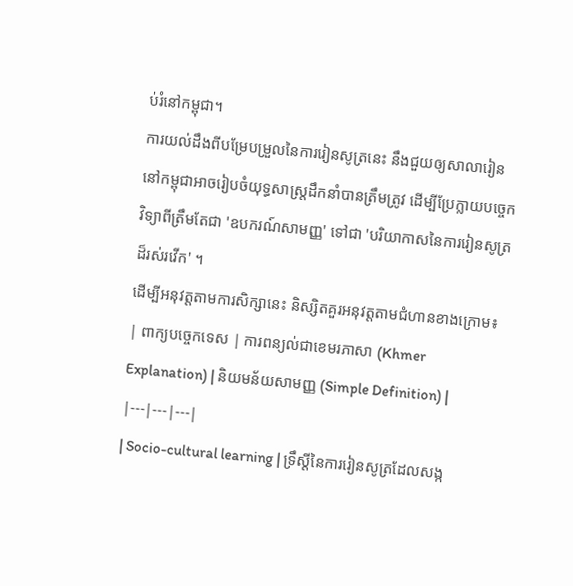ប់រំនៅកម្ពុជា។
ការយល់ដឹងពីបម្រែបម្រួលនៃការរៀនសូត្រនេះ នឹងជួយឲ្យសាលារៀននៅកម្ពុជាអាចរៀបចំយុទ្ធសាស្ត្រដឹកនាំបានត្រឹមត្រូវ ដើម្បីប្រែក្លាយបច្ចេកវិទ្យាពីត្រឹមតែជា 'ឧបករណ៍សាមញ្ញ' ទៅជា 'បរិយាកាសនៃការរៀនសូត្រដ៏រស់រវើក' ។
ដើម្បីអនុវត្តតាមការសិក្សានេះ និស្សិតគួរអនុវត្តតាមជំហានខាងក្រោម៖
| ពាក្យបច្ចេកទេស | ការពន្យល់ជាខេមរភាសា (Khmer Explanation) | និយមន័យសាមញ្ញ (Simple Definition) |
|---|---|---|
| Socio-cultural learning | ទ្រឹស្ដីនៃការរៀនសូត្រដែលសង្ក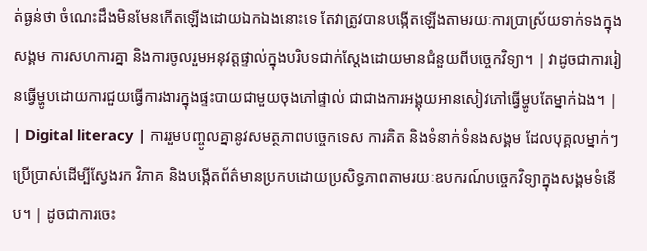ត់ធ្ងន់ថា ចំណេះដឹងមិនមែនកើតឡើងដោយឯកឯងនោះទេ តែវាត្រូវបានបង្កើតឡើងតាមរយៈការប្រាស្រ័យទាក់ទងក្នុងសង្គម ការសហការគ្នា និងការចូលរួមអនុវត្តផ្ទាល់ក្នុងបរិបទជាក់ស្តែងដោយមានជំនួយពីបច្ចេកវិទ្យា។ | វាដូចជាការរៀនធ្វើម្ហូបដោយការជួយធ្វើការងារក្នុងផ្ទះបាយជាមួយចុងភៅផ្ទាល់ ជាជាងការអង្គុយអានសៀវភៅធ្វើម្ហូបតែម្នាក់ឯង។ |
| Digital literacy | ការរួមបញ្ចូលគ្នានូវសមត្ថភាពបច្ចេកទេស ការគិត និងទំនាក់ទំនងសង្គម ដែលបុគ្គលម្នាក់ៗប្រើប្រាស់ដើម្បីស្វែងរក វិភាគ និងបង្កើតព័ត៌មានប្រកបដោយប្រសិទ្ធភាពតាមរយៈឧបករណ៍បច្ចេកវិទ្យាក្នុងសង្គមទំនើប។ | ដូចជាការចេះ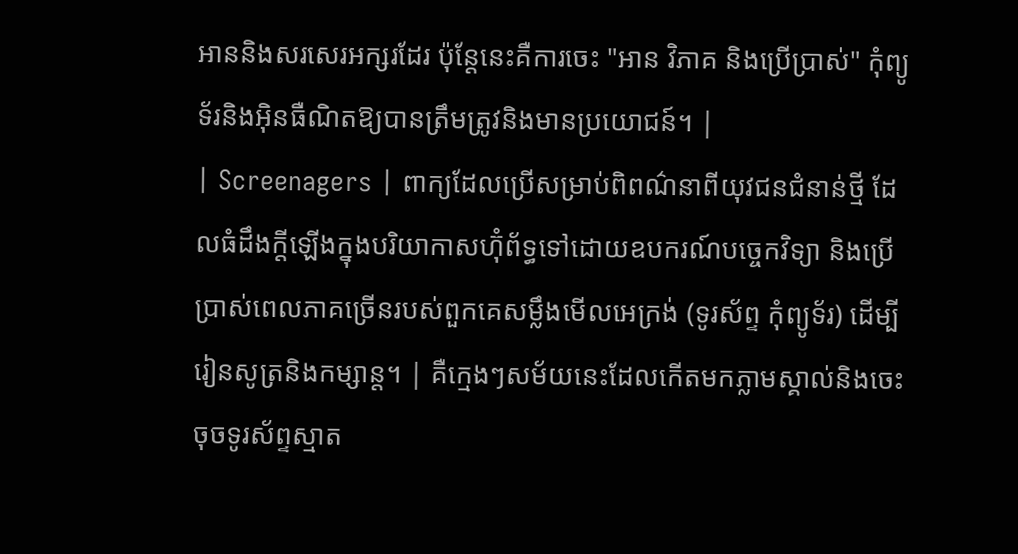អាននិងសរសេរអក្សរដែរ ប៉ុន្តែនេះគឺការចេះ "អាន វិភាគ និងប្រើប្រាស់" កុំព្យូទ័រនិងអ៊ិនធឺណិតឱ្យបានត្រឹមត្រូវនិងមានប្រយោជន៍។ |
| Screenagers | ពាក្យដែលប្រើសម្រាប់ពិពណ៌នាពីយុវជនជំនាន់ថ្មី ដែលធំដឹងក្តីឡើងក្នុងបរិយាកាសហ៊ុំព័ទ្ធទៅដោយឧបករណ៍បច្ចេកវិទ្យា និងប្រើប្រាស់ពេលភាគច្រើនរបស់ពួកគេសម្លឹងមើលអេក្រង់ (ទូរស័ព្ទ កុំព្យូទ័រ) ដើម្បីរៀនសូត្រនិងកម្សាន្ត។ | គឺក្មេងៗសម័យនេះដែលកើតមកភ្លាមស្គាល់និងចេះចុចទូរស័ព្ទស្មាត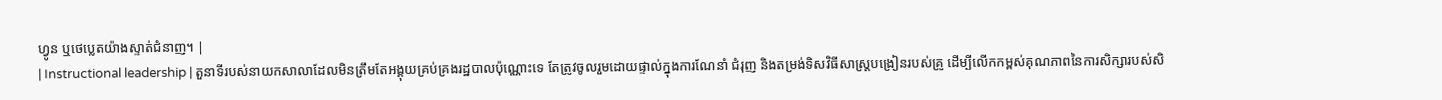ហ្វូន ឬថេប្លេតយ៉ាងស្ទាត់ជំនាញ។ |
| Instructional leadership | តួនាទីរបស់នាយកសាលាដែលមិនត្រឹមតែអង្គុយគ្រប់គ្រងរដ្ឋបាលប៉ុណ្ណោះទេ តែត្រូវចូលរួមដោយផ្ទាល់ក្នុងការណែនាំ ជំរុញ និងតម្រង់ទិសវិធីសាស្ត្របង្រៀនរបស់គ្រូ ដើម្បីលើកកម្ពស់គុណភាពនៃការសិក្សារបស់សិ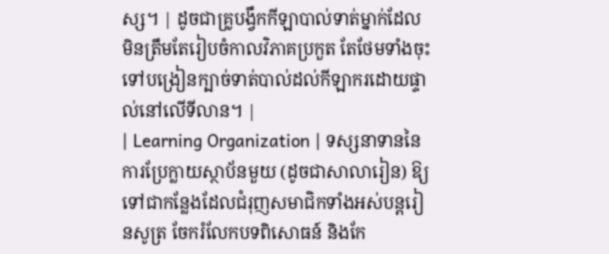ស្ស។ | ដូចជាគ្រូបង្វឹកកីឡាបាល់ទាត់ម្នាក់ដែលមិនត្រឹមតែរៀបចំកាលវិភាគប្រកួត តែថែមទាំងចុះទៅបង្រៀនក្បាច់ទាត់បាល់ដល់កីឡាករដោយផ្ទាល់នៅលើទីលាន។ |
| Learning Organization | ទស្សនាទាននៃការប្រែក្លាយស្ថាប័នមួយ (ដូចជាសាលារៀន) ឱ្យទៅជាកន្លែងដែលជំរុញសមាជិកទាំងអស់បន្តរៀនសូត្រ ចែករំលែកបទពិសោធន៍ និងកែ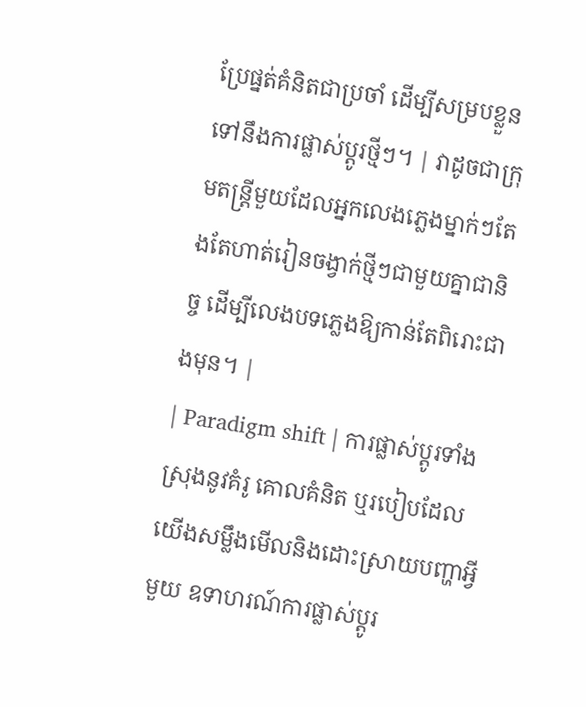ប្រែផ្នត់គំនិតជាប្រចាំ ដើម្បីសម្របខ្លួនទៅនឹងការផ្លាស់ប្តូរថ្មីៗ។ | វាដូចជាក្រុមតន្ត្រីមួយដែលអ្នកលេងភ្លេងម្នាក់ៗតែងតែហាត់រៀនចង្វាក់ថ្មីៗជាមួយគ្នាជានិច្ច ដើម្បីលេងបទភ្លេងឱ្យកាន់តែពិរោះជាងមុន។ |
| Paradigm shift | ការផ្លាស់ប្តូរទាំងស្រុងនូវគំរូ គោលគំនិត ឬរបៀបដែលយើងសម្លឹងមើលនិងដោះស្រាយបញ្ហាអ្វីមួយ ឧទាហរណ៍ការផ្លាស់ប្តូរ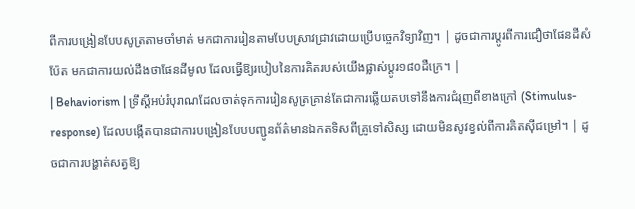ពីការបង្រៀនបែបសូត្រតាមចាំមាត់ មកជាការរៀនតាមបែបស្រាវជ្រាវដោយប្រើបច្ចេកវិទ្យាវិញ។ | ដូចជាការប្តូរពីការជឿថាផែនដីសំប៉ែត មកជាការយល់ដឹងថាផែនដីមូល ដែលធ្វើឱ្យរបៀបនៃការគិតរបស់យើងផ្លាស់ប្តូរ១៨០ដឺក្រេ។ |
| Behaviorism | ទ្រឹស្ដីអប់រំបុរាណដែលចាត់ទុកការរៀនសូត្រគ្រាន់តែជាការឆ្លើយតបទៅនឹងការជំរុញពីខាងក្រៅ (Stimulus-response) ដែលបង្កើតបានជាការបង្រៀនបែបបញ្ជូនព័ត៌មានឯកតទិសពីគ្រូទៅសិស្ស ដោយមិនសូវខ្វល់ពីការគិតស៊ីជម្រៅ។ | ដូចជាការបង្ហាត់សត្វឱ្យ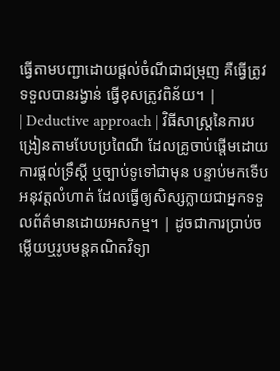ធ្វើតាមបញ្ជាដោយផ្តល់ចំណីជាជម្រុញ គឺធ្វើត្រូវទទួលបានរង្វាន់ ធ្វើខុសត្រូវពិន័យ។ |
| Deductive approach | វិធីសាស្រ្តនៃការបង្រៀនតាមបែបប្រពៃណី ដែលគ្រូចាប់ផ្តើមដោយការផ្តល់ទ្រឹស្តី ឬច្បាប់ទូទៅជាមុន បន្ទាប់មកទើបអនុវត្តលំហាត់ ដែលធ្វើឲ្យសិស្សក្លាយជាអ្នកទទួលព័ត៌មានដោយអសកម្ម។ | ដូចជាការប្រាប់ចម្លើយឬរូបមន្តគណិតវិទ្យា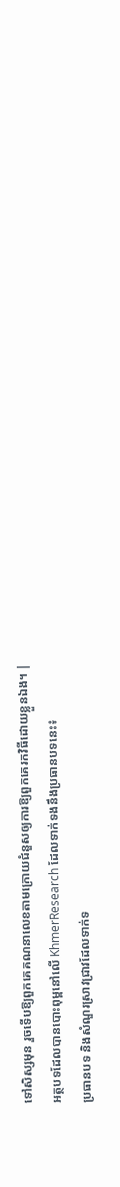ទៅសិស្សមុន រួចទើបឱ្យពួកគេគណនាលេខតាមក្រោយជំនួសឲ្យការឱ្យពួកគេរកវិធីដោយខ្លួនឯង។ |
អត្ថបទដែលបានបោះពុម្ពនៅលើ KhmerResearch ដែលទាក់ទងនឹងប្រធានបទនេះ៖
ប្រធានបទ និងសំណួរស្រាវជ្រាវដែលទាក់ទ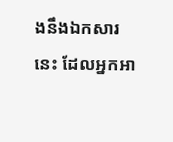ងនឹងឯកសារនេះ ដែលអ្នកអា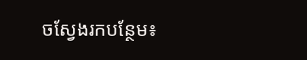ចស្វែងរកបន្ថែម៖